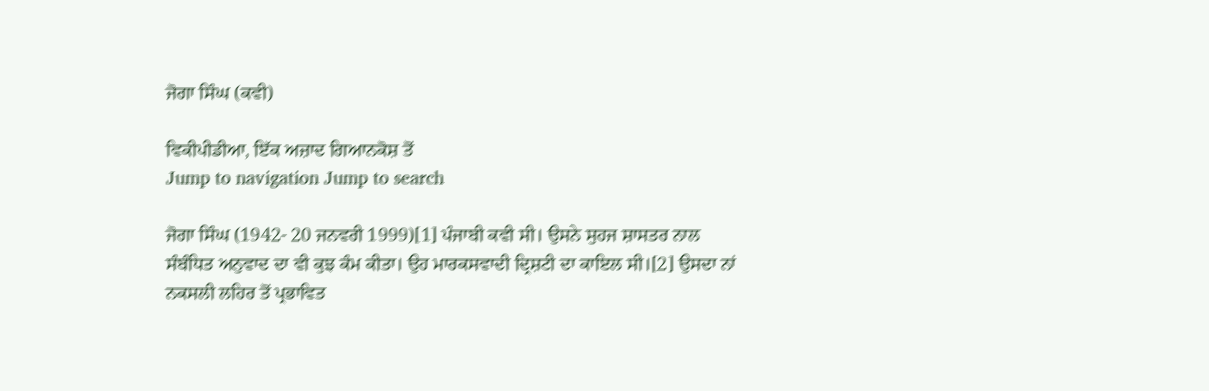ਜੋਗਾ ਸਿੰਘ (ਕਵੀ)

ਵਿਕੀਪੀਡੀਆ, ਇੱਕ ਅਜ਼ਾਦ ਗਿਆਨਕੋਸ਼ ਤੋਂ
Jump to navigation Jump to search

ਜੋਗਾ ਸਿੰਘ (1942- 20 ਜਨਵਰੀ 1999)[1] ਪੰਜਾਬੀ ਕਵੀ ਸੀ। ਉਸਨੇ ਸੁਹਜ ਸ਼ਾਸਤਰ ਨਾਲ ਸੰਬੰਧਿਤ ਅਨੁਵਾਦ ਦਾ ਵੀ ਕੁਝ ਕੰਮ ਕੀਤਾ। ਉਹ ਮਾਰਕਸਵਾਦੀ ਦ੍ਰਿਸ਼ਟੀ ਦਾ ਕਾਇਲ ਸੀ।[2] ਉਸਦਾ ਨਾਂ ਨਕਸਲੀ ਲਹਿਰ ਤੋਂ ਪ੍ਰਭਾਵਿਤ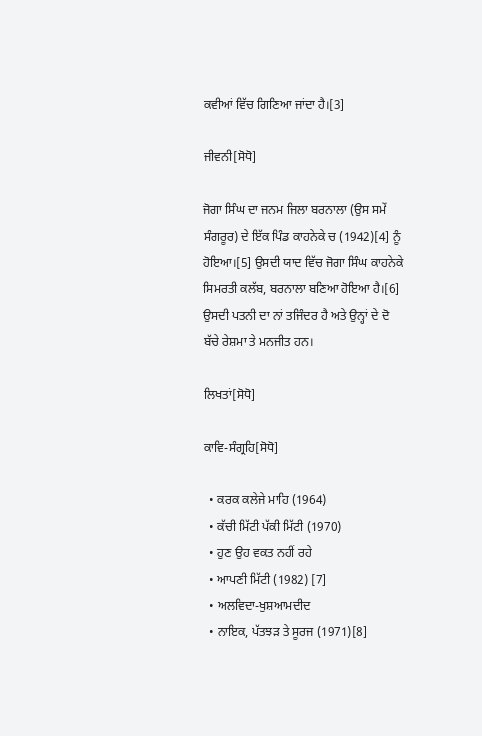ਕਵੀਆਂ ਵਿੱਚ ਗਿਣਿਆ ਜਾਂਦਾ ਹੈ।[3]

ਜੀਵਨੀ[ਸੋਧੋ]

ਜੋਗਾ ਸਿੰਘ ਦਾ ਜਨਮ ਜਿਲਾ ਬਰਨਾਲਾ (ਉਸ ਸਮੇਂ ਸੰਗਰੂਰ) ਦੇ ਇੱਕ ਪਿੰਡ ਕਾਹਨੇਕੇ ਚ (1942)[4] ਨੂੰ ਹੋਇਆ।[5] ਉਸਦੀ ਯਾਦ ਵਿੱਚ ਜੋਗਾ ਸਿੰਘ ਕਾਹਨੇਕੇ ਸਿਮਰਤੀ ਕਲੱਬ, ਬਰਨਾਲਾ ਬਣਿਆ ਹੋਇਆ ਹੈ।[6] ਉਸਦੀ ਪਤਨੀ ਦਾ ਨਾਂ ਤਜਿੰਦਰ ਹੈ ਅਤੇ ਉਨ੍ਹਾਂ ਦੇ ਦੋ ਬੱਚੇ ਰੇਸ਼ਮਾ ਤੇ ਮਨਜੀਤ ਹਨ।

ਲਿਖਤਾਂ[ਸੋਧੋ]

ਕਾਵਿ-ਸੰਗ੍ਰਹਿ[ਸੋਧੋ]

  • ਕਰਕ ਕਲੇਜੇ ਮਾਹਿ (1964)
  • ਕੱਚੀ ਮਿੱਟੀ ਪੱਕੀ ਮਿੱਟੀ (1970)
  • ਹੁਣ ਉਹ ਵਕਤ ਨਹੀਂ ਰਹੇ
  • ਆਪਣੀ ਮਿੱਟੀ (1982) [7]
  • ਅਲਵਿਦਾ-ਖੁਸ਼ਆਮਦੀਦ
  • ਨਾਇਕ, ਪੱਤਝੜ ਤੇ ਸੂਰਜ (1971)[8]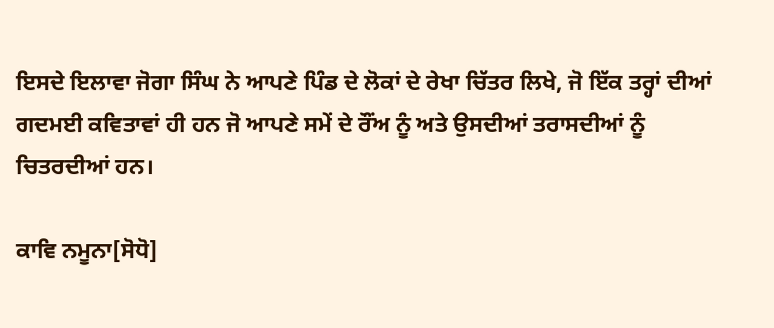ਇਸਦੇ ਇਲਾਵਾ ਜੋਗਾ ਸਿੰਘ ਨੇ ਆਪਣੇ ਪਿੰਡ ਦੇ ਲੋਕਾਂ ਦੇ ਰੇਖਾ ਚਿੱਤਰ ਲਿਖੇ, ਜੋ ਇੱਕ ਤਰ੍ਹਾਂ ਦੀਆਂ ਗਦਮਈ ਕਵਿਤਾਵਾਂ ਹੀ ਹਨ ਜੋ ਆਪਣੇ ਸਮੇਂ ਦੇ ਰੌਂਅ ਨੂੰ ਅਤੇ ਉਸਦੀਆਂ ਤਰਾਸਦੀਆਂ ਨੂੰ ਚਿਤਰਦੀਆਂ ਹਨ।

ਕਾਵਿ ਨਮੂਨਾ[ਸੋਧੋ]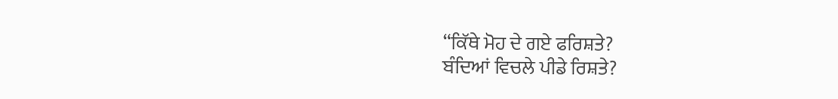‘‘ਕਿੱਥੇ ਮੋਹ ਦੇ ਗਏ ਫਰਿਸ਼ਤੇ?
ਬੰਦਿਆਂ ਵਿਚਲੇ ਪੀਡੇ ਰਿਸ਼ਤੇ?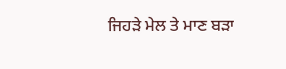ਜਿਹੜੇ ਮੇਲ ਤੇ ਮਾਣ ਬੜਾ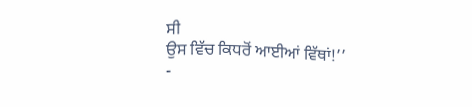ਸੀ
ਉਸ ਵਿੱਚ ਕਿਧਰੋਂ ਆਈਆਂ ਵਿੱਥਾਂ!’’
-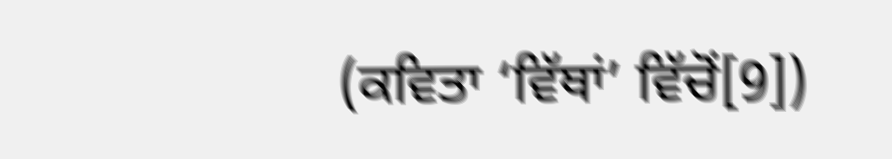(ਕਵਿਤਾ ‘ਵਿੱਥਾਂ’ ਵਿੱਚੋਂ[9])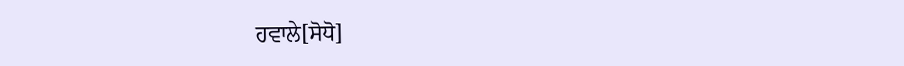ਹਵਾਲੇ[ਸੋਧੋ]